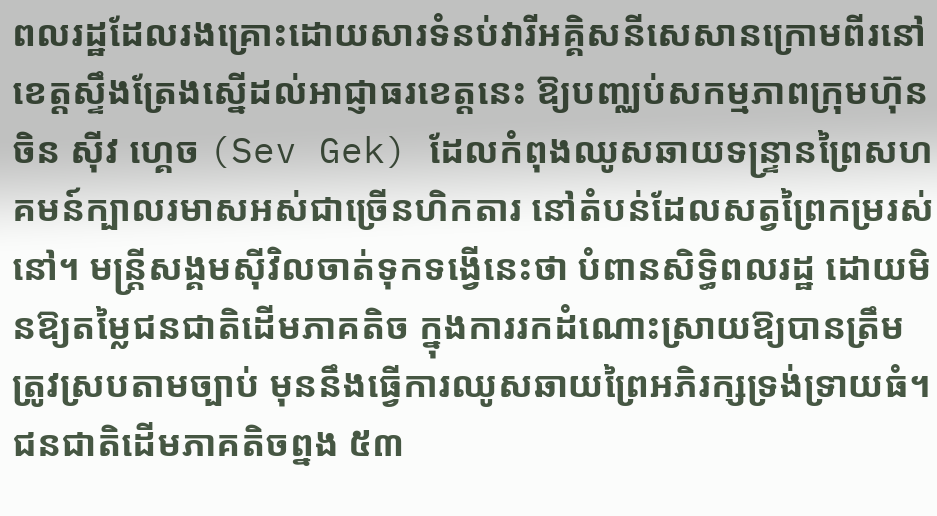ពលរដ្ឋដែលរងគ្រោះដោយសារទំនប់វារីអគ្គិសនីសេសានក្រោមពីរនៅខេត្តស្ទឹងត្រែងស្នើដល់អាជ្ញាធរខេត្តនេះ ឱ្យបញ្ឈប់សកម្មភាពក្រុមហ៊ុនចិន ស៊ីវ ហ្គេច (Sev Gek) ដែលកំពុងឈូសឆាយទន្ទ្រានព្រៃសហគមន៍ក្បាលរមាសអស់ជាច្រើនហិកតារ នៅតំបន់ដែលសត្វព្រៃកម្ររស់នៅ។ មន្ត្រីសង្គមស៊ីវិលចាត់ទុកទង្វើនេះថា បំពានសិទ្ធិពលរដ្ឋ ដោយមិនឱ្យតម្លៃជនជាតិដើមភាគតិច ក្នុងការរកដំណោះស្រាយឱ្យបានត្រឹមត្រូវស្របតាមច្បាប់ មុននឹងធ្វើការឈូសឆាយព្រៃអភិរក្សទ្រង់ទ្រាយធំ។
ជនជាតិដើមភាគតិចព្នង ៥៣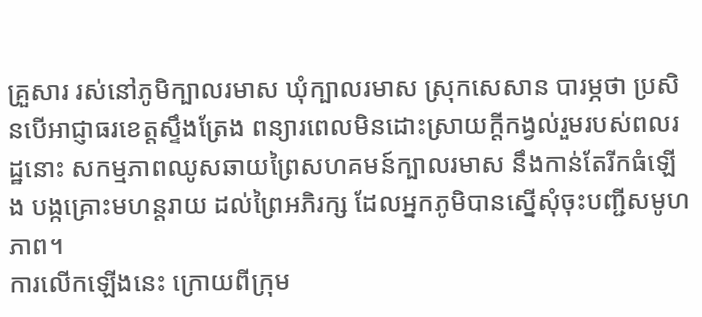គ្រួសារ រស់នៅភូមិក្បាលរមាស ឃុំក្បាលរមាស ស្រុកសេសាន បារម្ភថា ប្រសិនបើអាជ្ញាធរខេត្តស្ទឹងត្រែង ពន្យារពេលមិនដោះស្រាយក្តីកង្វល់រួមរបស់ពលរដ្ឋនោះ សកម្មភាពឈូសឆាយព្រៃសហគមន៍ក្បាលរមាស នឹងកាន់តែរីកធំឡើង បង្កគ្រោះមហន្តរាយ ដល់ព្រៃអភិរក្ស ដែលអ្នកភូមិបានស្នើសុំចុះបញ្ជីសមូហភាព។
ការលើកឡើងនេះ ក្រោយពីក្រុម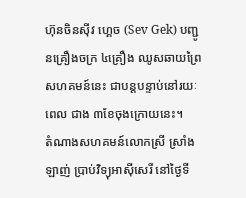ហ៊ុនចិនស៊ីវ ហ្គេច (Sev Gek) បញ្ជូនគ្រឿងចក្រ ៤គ្រឿង ឈូសឆាយព្រៃសហគមន៍នេះ ជាបន្តបន្ទាប់នៅរយៈពេល ជាង ៣ខែចុងក្រោយនេះ។
តំណាងសហគមន៍លោកស្រី ស្រាំង ឡាញ់ ប្រាប់វិទ្យុអាស៊ីសេរី នៅថ្ងៃទី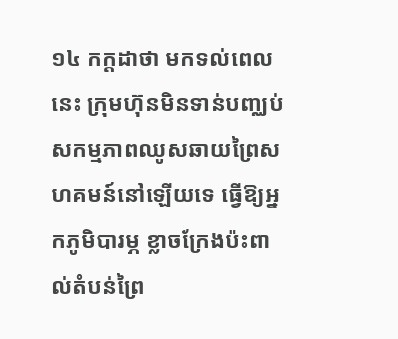១៤ កក្ដដាថា មកទល់ពេលនេះ ក្រុមហ៊ុនមិនទាន់បញ្ឈប់សកម្មភាពឈូសឆាយព្រៃសហគមន៍នៅឡើយទេ ធ្វើឱ្យអ្នកភូមិបារម្ភ ខ្លាចក្រែងប៉ះពាល់តំបន់ព្រៃ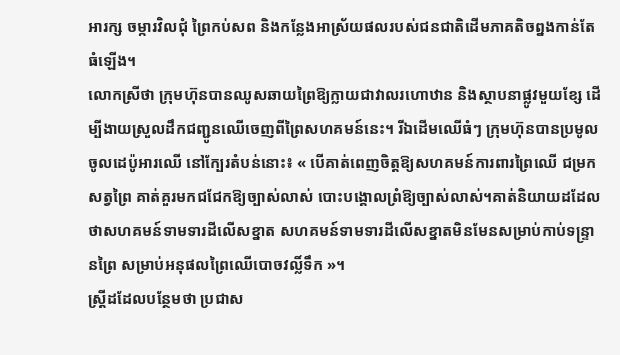អារក្ស ចម្ការវិលជុំ ព្រៃកប់សព និងកន្លែងអាស្រ័យផលរបស់ជនជាតិដើមភាគតិចព្នងកាន់តែធំឡើង។
លោកស្រីថា ក្រុមហ៊ុនបានឈូសឆាយព្រៃឱ្យក្លាយជាវាលរហោឋាន និងស្ថាបនាផ្លូវមួយខ្សែ ដើម្បីងាយស្រួលដឹកជញ្ជូនឈើចេញពីព្រៃសហគមន៍នេះ។ រីឯដើមឈើធំៗ ក្រុមហ៊ុនបានប្រមូលចូលដេប៉ូអារឈើ នៅក្បែរតំបន់នោះ៖ « បើគាត់ពេញចិត្តឱ្យសហគមន៍ការពារព្រៃឈើ ជម្រកសត្វព្រៃ គាត់គួរមកជជែកឱ្យច្បាស់លាស់ បោះបង្គោលព្រំឱ្យច្បាស់លាស់។គាត់និយាយដដែលថាសហគមន៍ទាមទារដីលើសខ្នាត សហគមន៍ទាមទារដីលើសខ្នាតមិនមែនសម្រាប់កាប់ទន្ទ្រានព្រៃ សម្រាប់អនុផលព្រៃឈើបោចវល្លិ៍ទឹក »។
ស្ត្រីដដែលបន្ថែមថា ប្រជាស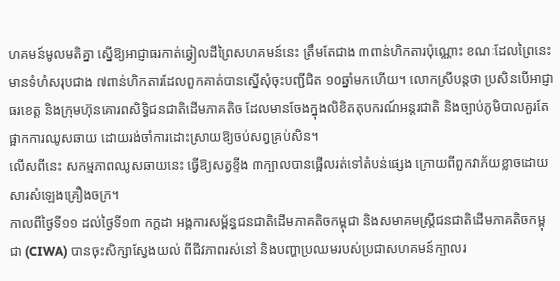ហគមន៍មូលមតិគ្នា ស្នើឱ្យអាជ្ញាធរកាត់ឆ្វៀលដីព្រៃសហគមន៍នេះ ត្រឹមតែជាង ៣ពាន់ហិកតារប៉ុណ្ណោះ ខណៈដែលព្រៃនេះមានទំហំសរុបជាង ៧ពាន់ហិកតារដែលពួកគាត់បានស្នើសុំចុះបញ្ជីជិត ១០ឆ្នាំមកហើយ។ លោកស្រីបន្តថា ប្រសិនបើអាជ្ញាធរខេត្ត និងក្រុមហ៊ុនគោរពសិទ្ធិជនជាតិដើមភាគតិច ដែលមានចែងក្នុងលិខិតតុបករណ៍អន្តរជាតិ និងច្បាប់ភូមិបាលគួរតែផ្អាកការឈូសឆាយ ដោយរង់ចាំការដោះស្រាយឱ្យចប់សព្វគ្រប់សិន។
លើសពីនេះ សកម្មភាពឈូសឆាយនេះ ធ្វើឱ្យសត្វខ្ទីង ៣ក្បាលបានផ្អើលរត់ទៅតំបន់ផ្សេង ក្រោយពីពួកវាភ័យខ្លាចដោយសារសំឡេងគ្រឿងចក្រ។
កាលពីថ្ងៃទី១១ ដល់ថ្ងៃទី១៣ កក្ដដា អង្គការសម្ព័ន្ធជនជាតិដើមភាគតិចកម្ពុជា និងសមាគមស្ត្រីជនជាតិដើមភាគតិចកម្ពុជា (CIWA) បានចុះសិក្សាស្វែងយល់ ពីជីវភាពរស់នៅ និងបញ្ហាប្រឈមរបស់ប្រជាសហគមន៍ក្បាលរ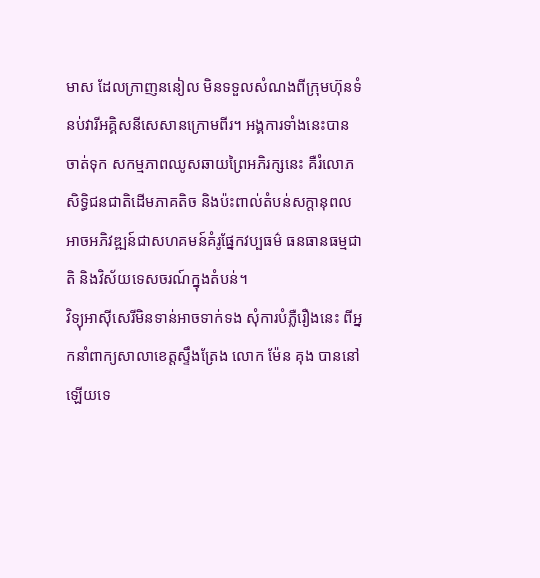មាស ដែលក្រាញននៀល មិនទទួលសំណងពីក្រុមហ៊ុនទំនប់វារីអគ្គិសនីសេសានក្រោមពីរ។ អង្គការទាំងនេះបានចាត់ទុក សកម្មភាពឈូសឆាយព្រៃអភិរក្សនេះ គឺរំលោភសិទ្ធិជនជាតិដើមភាគតិច និងប៉ះពាល់តំបន់សក្ដានុពល អាចអភិវឌ្ឍន៍ជាសហគមន៍គំរូផ្នែកវប្បធម៌ ធនធានធម្មជាតិ និងវិស័យទេសចរណ៍ក្នុងតំបន់។
វិទ្យុអាស៊ីសេរីមិនទាន់អាចទាក់ទង សុំការបំភ្លឺរឿងនេះ ពីអ្នកនាំពាក្យសាលាខេត្តស្ទឹងត្រែង លោក ម៉ែន គុង បាននៅឡើយទេ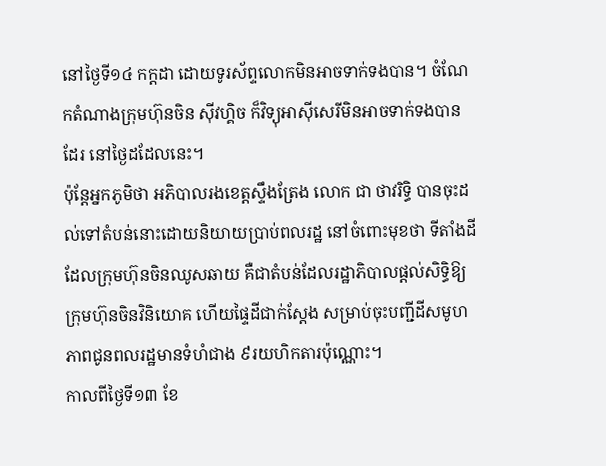នៅថ្ងៃទី១៤ កក្ដដា ដោយទូរស័ព្ទលោកមិនអាចទាក់ទងបាន។ ចំណែកតំណាងក្រុមហ៊ុនចិន ស៊ីវហ្គិច ក៏វិទ្យុអាស៊ីសេរីមិនអាចទាក់ទងបានដែរ នៅថ្ងៃដដែលនេះ។
ប៉ុន្តែអ្នកភូមិថា អភិបាលរងខេត្តស្ទឹងត្រែង លោក ជា ថាវរិទ្ធិ បានចុះដល់ទៅតំបន់នោះដោយនិយាយប្រាប់ពលរដ្ឋ នៅចំពោះមុខថា ទីតាំងដីដែលក្រុមហ៊ុនចិនឈូសឆាយ គឺជាតំបន់ដែលរដ្ឋាភិបាលផ្តល់សិទ្ធិឱ្យក្រុមហ៊ុនចិនវិនិយោគ ហើយផ្ទៃដីជាក់ស្ដែង សម្រាប់ចុះបញ្ជីដីសមូហភាពជូនពលរដ្ឋមានទំហំជាង ៩រយហិកតារប៉ុណ្ណោះ។
កាលពីថ្ងៃទី១៣ ខែ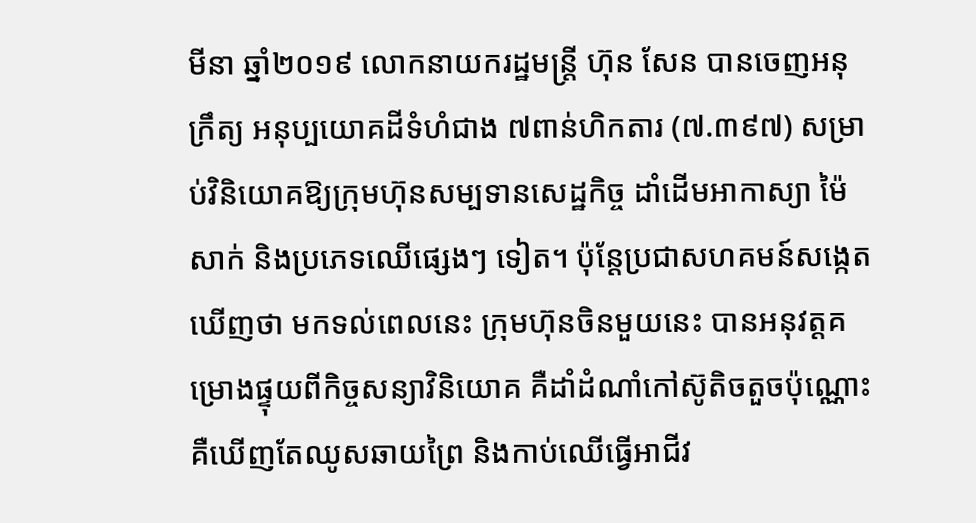មីនា ឆ្នាំ២០១៩ លោកនាយករដ្ឋមន្ត្រី ហ៊ុន សែន បានចេញអនុក្រឹត្យ អនុប្បយោគដីទំហំជាង ៧ពាន់ហិកតារ (៧.៣៩៧) សម្រាប់វិនិយោគឱ្យក្រុមហ៊ុនសម្បទានសេដ្ឋកិច្ច ដាំដើមអាកាស្យា ម៉ៃសាក់ និងប្រភេទឈើផ្សេងៗ ទៀត។ ប៉ុន្តែប្រជាសហគមន៍សង្កេតឃើញថា មកទល់ពេលនេះ ក្រុមហ៊ុនចិនមួយនេះ បានអនុវត្តគម្រោងផ្ទុយពីកិច្ចសន្យាវិនិយោគ គឺដាំដំណាំកៅស៊ូតិចតួចប៉ុណ្ណោះ គឺឃើញតែឈូសឆាយព្រៃ និងកាប់ឈើធ្វើអាជីវ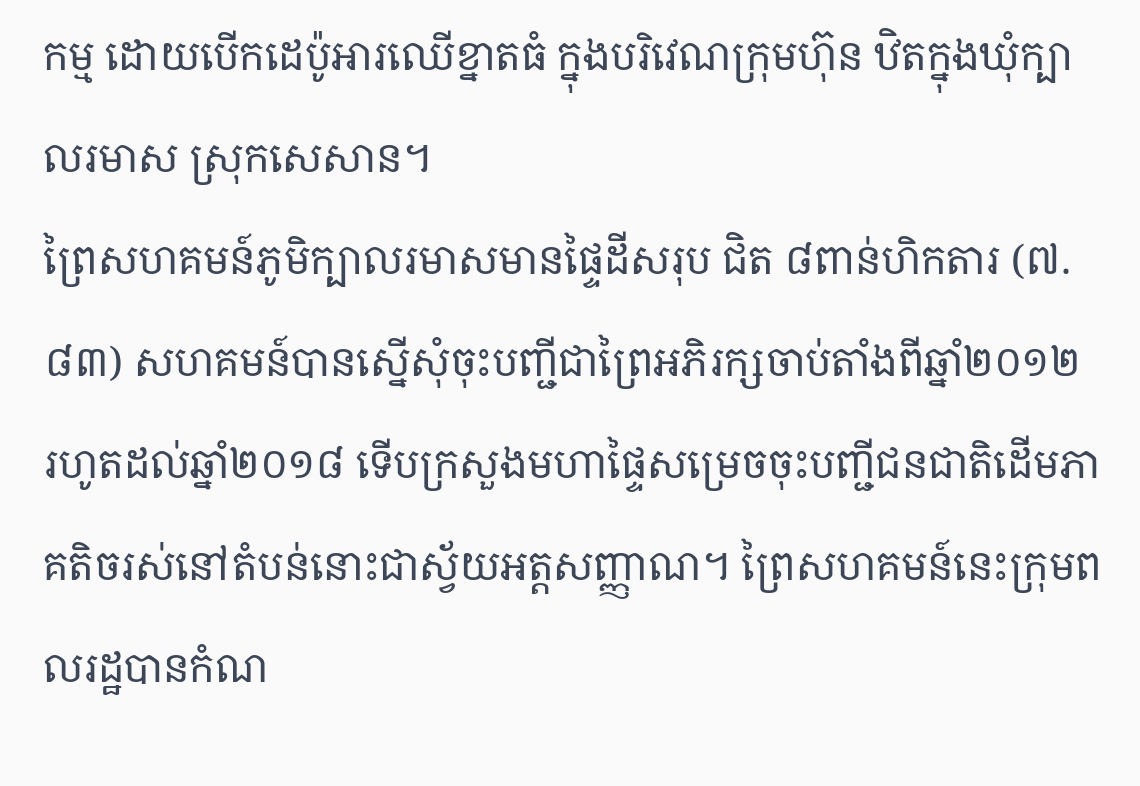កម្ម ដោយបើកដេប៉ូអារឈើខ្នាតធំ ក្នុងបរិវេណក្រុមហ៊ុន ឋិតក្នុងឃុំក្បាលរមាស ស្រុកសេសាន។
ព្រៃសហគមន៍ភូមិក្បាលរមាសមានផ្ទៃដីសរុប ជិត ៨ពាន់ហិកតារ (៧.៨៣) សហគមន៍បានស្នើសុំចុះបញ្ជីជាព្រៃអភិរក្សចាប់តាំងពីឆ្នាំ២០១២ រហូតដល់ឆ្នាំ២០១៨ ទើបក្រសួងមហាផ្ទៃសម្រេចចុះបញ្ជីជនជាតិដើមភាគតិចរស់នៅតំបន់នោះជាស្វ័យអត្តសញ្ញាណ។ ព្រៃសហគមន៍នេះក្រុមពលរដ្ឋបានកំណ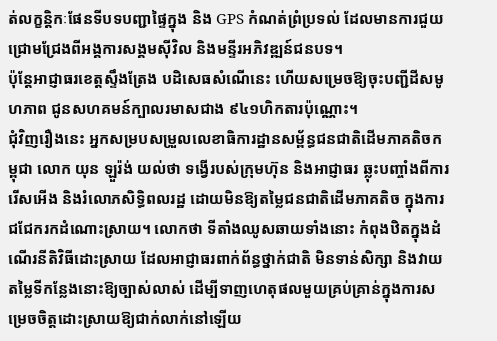ត់លក្ខន្តិកៈផែនទីបទបញ្ជាផ្ទៃក្នុង និង GPS កំណត់ព្រំប្រទល់ ដែលមានការជួយជ្រោមជ្រែងពីអង្គការសង្គមស៊ីវិល និងមន្ទីរអភិវឌ្ឍន៍ជនបទ។
ប៉ុន្តែអាជ្ញាធរខេត្តស្ទឹងត្រែង បដិសេធសំណើនេះ ហើយសម្រេចឱ្យចុះបញ្ជីដីសមូហភាព ជូនសហគមន៍ក្បាលរមាសជាង ៩៤១ហិកតារប៉ុណ្ណោះ។
ជុំវិញរឿងនេះ អ្នកសម្របសម្រួលលេខាធិការដ្ឋានសម្ព័ន្ធជនជាតិដើមភាគតិចកម្ពុជា លោក យុន ឡួរ៉ង់ យល់ថា ទង្វើរបស់ក្រុមហ៊ុន និងអាជ្ញាធរ ឆ្លុះបញ្ចាំងពីការរើសអើង និងរំលោភសិទ្ធិពលរដ្ឋ ដោយមិនឱ្យតម្លៃជនជាតិដើមភាគតិច ក្នុងការជជែករកដំណោះស្រាយ។ លោកថា ទីតាំងឈូសឆាយទាំងនោះ កំពុងឋិតក្នុងដំណើរនីតិវិធីដោះស្រាយ ដែលអាជ្ញាធរពាក់ព័ន្ធថ្នាក់ជាតិ មិនទាន់សិក្សា និងវាយតម្លៃទីកន្លែងនោះឱ្យច្បាស់លាស់ ដើម្បីទាញហេតុផលមួយគ្រប់គ្រាន់ក្នុងការសម្រេចចិត្តដោះស្រាយឱ្យជាក់លាក់នៅឡើយ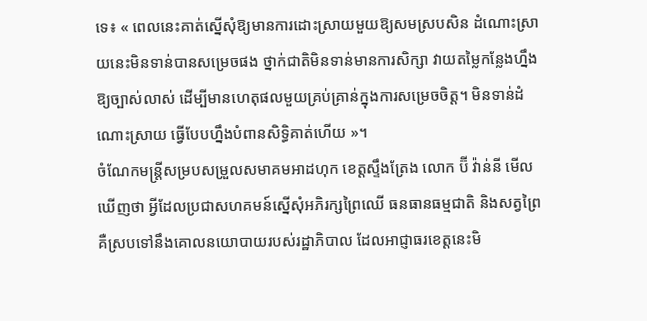ទេ៖ « ពេលនេះគាត់ស្នើសុំឱ្យមានការដោះស្រាយមួយឱ្យសមស្របសិន ដំណោះស្រាយនេះមិនទាន់បានសម្រេចផង ថ្នាក់ជាតិមិនទាន់មានការសិក្សា វាយតម្លៃកន្លែងហ្នឹងឱ្យច្បាស់លាស់ ដើម្បីមានហេតុផលមួយគ្រប់គ្រាន់ក្នុងការសម្រេចចិត្ត។ មិនទាន់ដំណោះស្រាយ ធ្វើបែបហ្នឹងបំពានសិទ្ធិគាត់ហើយ »។
ចំណែកមន្ត្រីសម្របសម្រួលសមាគមអាដហុក ខេត្តស្ទឹងត្រែង លោក ប៊ី វ៉ាន់នី មើលឃើញថា អ្វីដែលប្រជាសហគមន៍ស្នើសុំអភិរក្សព្រៃឈើ ធនធានធម្មជាតិ និងសត្វព្រៃ គឺស្របទៅនឹងគោលនយោបាយរបស់រដ្ឋាភិបាល ដែលអាជ្ញាធរខេត្តនេះមិ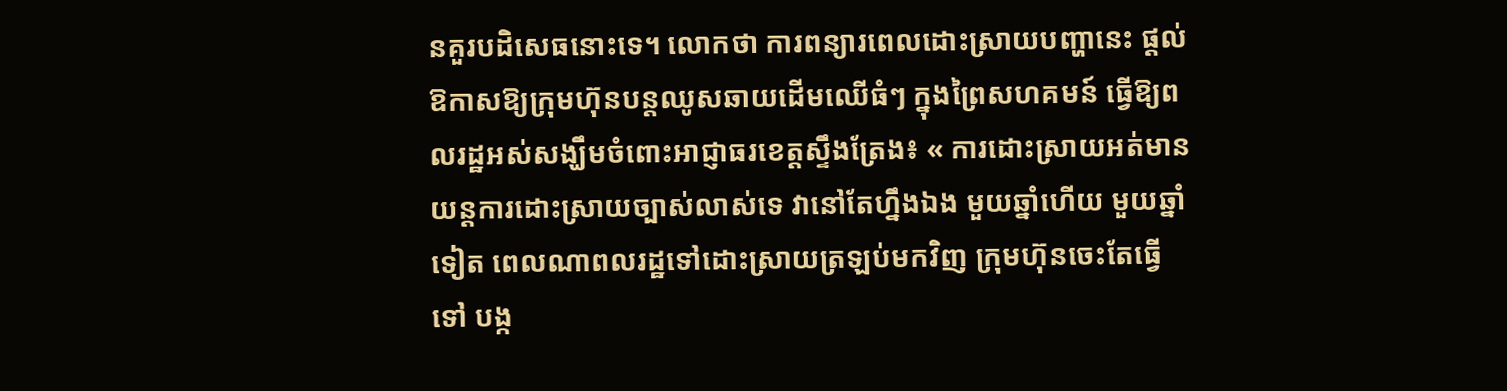នគួរបដិសេធនោះទេ។ លោកថា ការពន្យារពេលដោះស្រាយបញ្ហានេះ ផ្តល់ឱកាសឱ្យក្រុមហ៊ុនបន្តឈូសឆាយដើមឈើធំៗ ក្នុងព្រៃសហគមន៍ ធ្វើឱ្យពលរដ្ឋអស់សង្ឃឹមចំពោះអាជ្ញាធរខេត្តស្ទឹងត្រែង៖ « ការដោះស្រាយអត់មានយន្តការដោះស្រាយច្បាស់លាស់ទេ វានៅតែហ្នឹងឯង មួយឆ្នាំហើយ មួយឆ្នាំទៀត ពេលណាពលរដ្ឋទៅដោះស្រាយត្រឡប់មកវិញ ក្រុមហ៊ុនចេះតែធ្វើទៅ បង្ក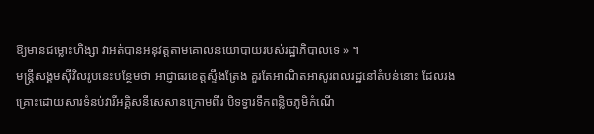ឱ្យមានជម្លោះហិង្សា វាអត់បានអនុវត្តតាមគោលនយោបាយរបស់រដ្ឋាភិបាលទេ » ។
មន្ត្រីសង្គមស៊ីវិលរូបនេះបន្ថែមថា អាជ្ញាធរខេត្តស្ទឹងត្រែង គួរតែអាណិតអាសូរពលរដ្ឋនៅតំបន់នោះ ដែលរងគ្រោះដោយសារទំនប់វារីអគ្គិសនីសេសានក្រោមពីរ បិទទ្វារទឹកពន្លិចភូមិកំណើ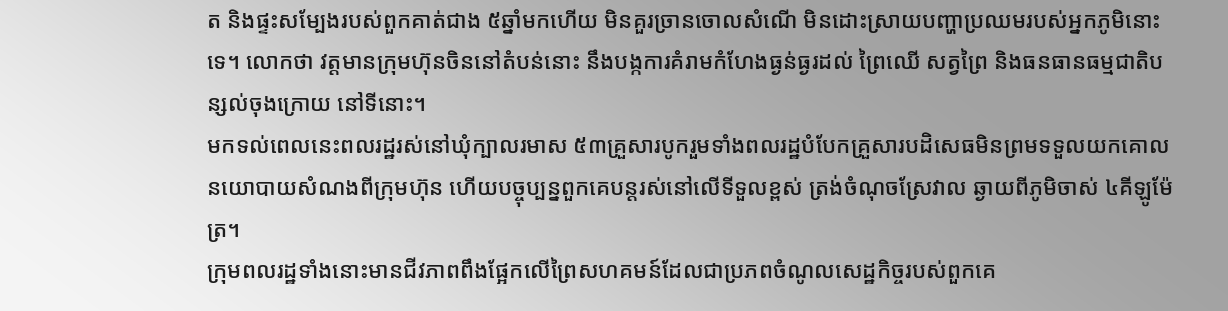ត និងផ្ទះសម្បែងរបស់ពួកគាត់ជាង ៥ឆ្នាំមកហើយ មិនគួរច្រានចោលសំណើ មិនដោះស្រាយបញ្ហាប្រឈមរបស់អ្នកភូមិនោះទេ។ លោកថា វត្តមានក្រុមហ៊ុនចិននៅតំបន់នោះ នឹងបង្កការគំរាមកំហែងធ្ងន់ធ្ងរដល់ ព្រៃឈើ សត្វព្រៃ និងធនធានធម្មជាតិបន្សល់ចុងក្រោយ នៅទីនោះ។
មកទល់ពេលនេះពលរដ្ឋរស់នៅឃុំក្បាលរមាស ៥៣គ្រួសារបូករួមទាំងពលរដ្ឋបំបែកគ្រួសារបដិសេធមិនព្រមទទួលយកគោលនយោបាយសំណងពីក្រុមហ៊ុន ហើយបច្ចុប្បន្នពួកគេបន្តរស់នៅលើទីទួលខ្ពស់ ត្រង់ចំណុចស្រែវាល ឆ្ងាយពីភូមិចាស់ ៤គីឡូម៉ែត្រ។
ក្រុមពលរដ្ឋទាំងនោះមានជីវភាពពឹងផ្អែកលើព្រៃសហគមន៍ដែលជាប្រភពចំណូលសេដ្ឋកិច្ចរបស់ពួកគេ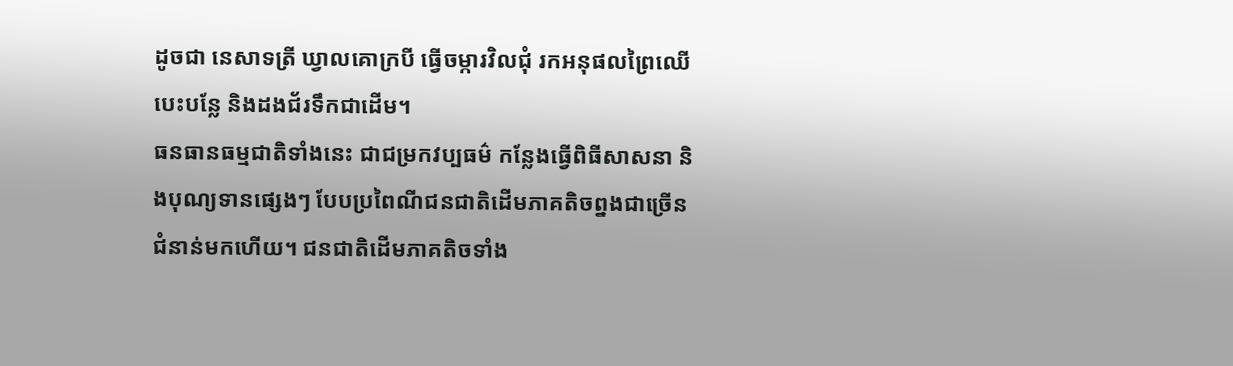ដូចជា នេសាទត្រី ឃ្វាលគោក្របី ធ្វើចម្ការវិលជុំ រកអនុផលព្រៃឈើបេះបន្លែ និងដងជ័រទឹកជាដើម។
ធនធានធម្មជាតិទាំងនេះ ជាជម្រកវប្បធម៌ កន្លែងធ្វើពិធីសាសនា និងបុណ្យទានផ្សេងៗ បែបប្រពៃណីជនជាតិដើមភាគតិចព្នងជាច្រើនជំនាន់មកហើយ។ ជនជាតិដើមភាគតិចទាំង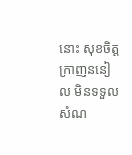នោះ សុខចិត្តក្រាញននៀល មិនទទួលសំណ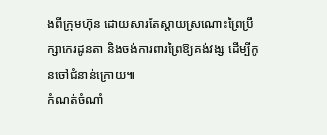ងពីក្រុមហ៊ុន ដោយសារតែស្តាយស្រណោះព្រៃប្រឹក្សាកេរដូនតា និងចង់ការពារព្រៃឱ្យគង់វង្ស ដើម្បីកូនចៅជំនាន់ក្រោយ៕
កំណត់ចំណាំ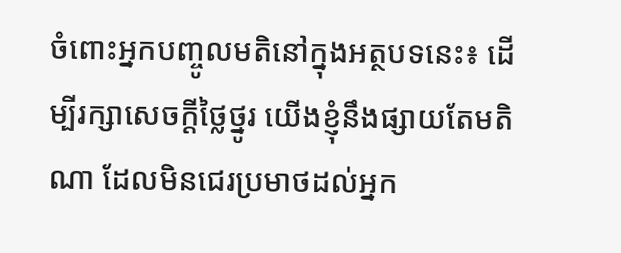ចំពោះអ្នកបញ្ចូលមតិនៅក្នុងអត្ថបទនេះ៖ ដើម្បីរក្សាសេចក្ដីថ្លៃថ្នូរ យើងខ្ញុំនឹងផ្សាយតែមតិណា ដែលមិនជេរប្រមាថដល់អ្នក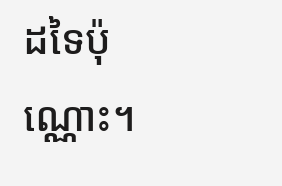ដទៃប៉ុណ្ណោះ។